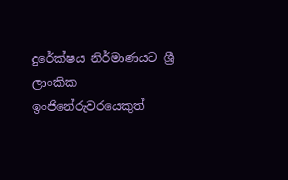දුරේක්ෂය නිර්මාණයට ශ්‍රී ලාංකික ඉංජිනේරුවරයෙකුත්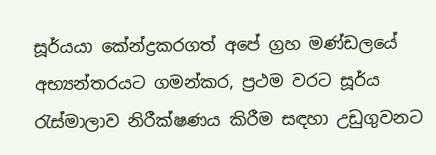සූර්යයා කේන්ද්‍රකරගත් අපේ ග්‍රහ මණ්ඩලයේ අභ්‍යන්තරයට ගමන්කර, ප්‍රථම වරට සූර්ය රැස්මාලාව නිරීක්ෂණය කිරීම සඳහා උඩුගුවනට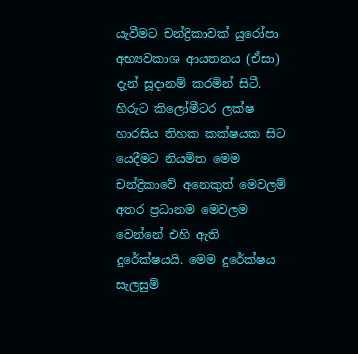යැවීමට චන්ද්‍රිකාවක් යුරෝපා අභ්‍යවකාශ ආයතනය (ඒසා) දැන් සූදානම් කරමින් සිටී. හිරුට කිලෝමීටර ලක්ෂ හාරසිය තිහක කක්ෂයක සිට  යෙදීමට නියමිත මෙම චන්ද්‍රිකාවේ අනෙකුත් මෙවලම් අතර ප්‍රධානම මෙවලම වෙන්නේ එහි ඇති දුරේක්ෂයයි. මෙම දුරේක්ෂය සැලසුම්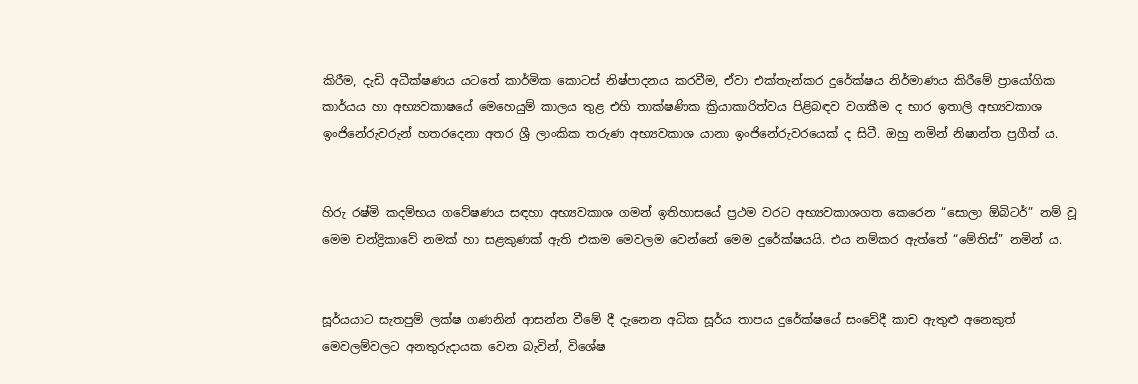කිරීම, දැඩි අධීක්ෂණය යටතේ කාර්මික කොටස් නිෂ්පාදනය කරවීම, ඒවා එක්තැන්කර දුරේක්ෂය නිර්මාණය කිරීමේ ප්‍රායෝගික කාර්යය හා අභ්‍යවකාෂයේ මෙහෙයුම් කාලය තුළ එහි තාක්ෂණික ක්‍රියාකාරිත්වය පිළිබඳව වගකීම ද භාර ඉතාලි අභ්‍යවකාශ ඉංජිනේරුවරුන් හතරදෙනා අතර ශ්‍රී ලාංකික තරුණ අභ්‍යවකාශ යානා ඉංජිනේරුවරයෙක් ද සිටී. ඔහු නමින් නිෂාන්ත ප්‍රගීත් ය.


හිරු රෂ්මි කදම්භය ගවේෂණය සඳහා අභ්‍යවකාශ ගමන් ඉතිහාසයේ ප්‍රථම වරට අභ්‍යවකාශගත කෙරෙන “සොලා ඕබිටර්” නම් වූ මෙම චන්ද්‍රිකාවේ නමක් හා සළකුණක් ඇති එකම මෙවලම වෙන්නේ මෙම දුරේක්ෂයයි. එය නම්කර ඇත්තේ “මේතිස්” නමින් ය.


සූර්යයාට සැතපුම් ලක්ෂ ගණනින් ආසන්න වීමේ දී දැනෙන අධික සූර්ය තාපය දුරේක්ෂයේ සංවේදී කාච ඇතුළු අනෙකුත් මෙවලම්වලට අනතුරුදායක වෙන බැවින්, විශේෂ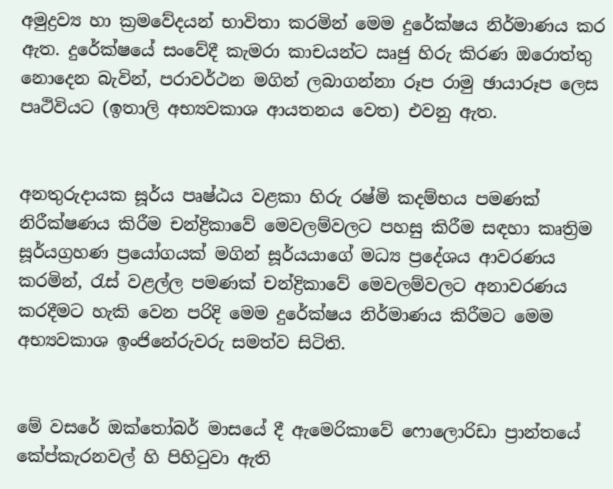අමුද්‍රව්‍ය හා ක්‍රමවේදයන් භාවිතා කරමින් මෙම දුරේක්ෂය නිර්මාණය කර ඇත. දුරේක්ෂයේ සංවේදී කැමරා කාචයන්ට ඍජු හිරු කිරණ ඔරොත්තු නොදෙන බැවින්, පරාවර්ථන මගින් ලබාගන්නා රූප රාමු ඡායාරූප ලෙස පෘථිවියට (ඉතාලි අභ්‍යවකාශ ආයතනය වෙත) එවනු ඇත.


අනතුරුදායක සූර්ය පෘෂ්ඨය වළකා හිරු රෂ්මි කදම්භය පමණක් නිරීක්ෂණය කිරීම චන්ද්‍රිකාවේ මෙවලම්වලට පහසු කිරීම සඳහා කෘත්‍රිම සූර්යග්‍රහණ ප්‍රයෝගයක් මගින් සූර්යයාගේ මධ්‍ය ප්‍රදේශය ආවරණය කරමින්, රැස් වළල්ල පමණක් චන්ද්‍රිකාවේ මෙවලම්වලට අනාවරණය කරදීමට හැකි වෙන පරිදි මෙම දුරේක්ෂය නිර්මාණය කිරීමට මෙම අභ්‍යවකාශ ඉංජිනේරුවරු සමත්ව සිටිති.


මේ වසරේ ඔක්තෝබර් මාසයේ දී ඇමෙරිකාවේ ෆොලොරිඩා ප්‍රාන්තයේ කේප්කැරනවල් හි පිහිටුවා ඇති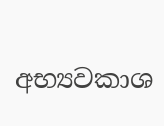අභ්‍යවකාශ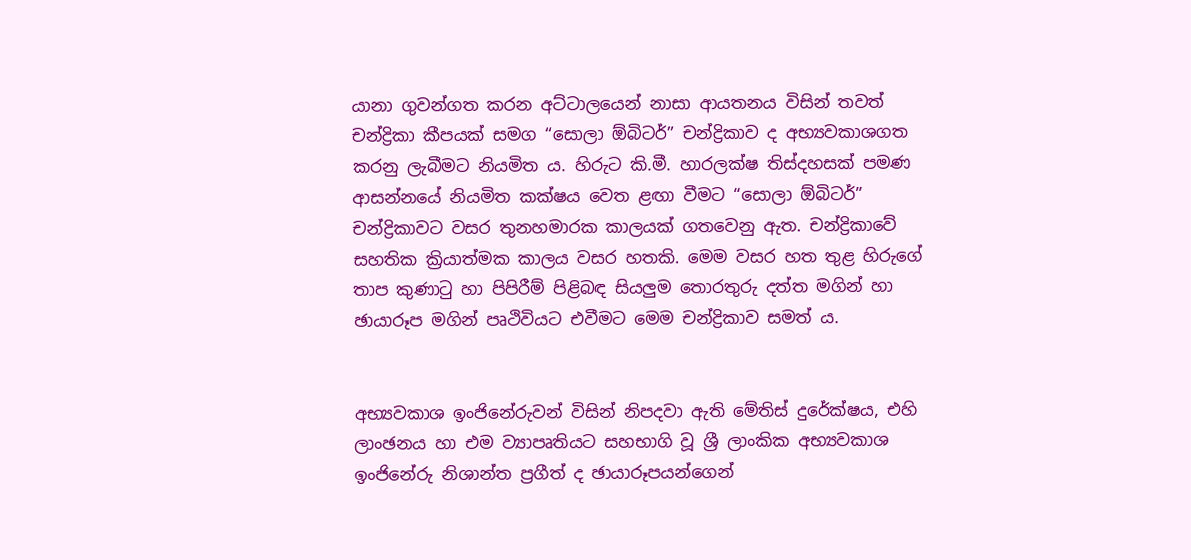යානා ගුවන්ගත කරන අට්ටාලයෙන් නාසා ආයතනය විසින් තවත් චන්ද්‍රිකා කීපයක් සමග “සොලා ඕබිටර්” චන්ද්‍රිකාව ද අභ්‍යවකාශගත කරනු ලැබීමට නියමිත ය. හිරුට කි.මී. හාරලක්ෂ තිස්දහසක් පමණ ආසන්නයේ නියමිත කක්ෂය වෙත ළඟා වීමට “සොලා ඕබිටර්” චන්ද්‍රිකාවට වසර තුනහමාරක කාලයක් ගතවෙනු ඇත. චන්ද්‍රිකාවේ සහතික ක්‍රියාත්මක කාලය වසර හතකි. මෙම වසර හත තුළ හිරුගේ තාප කුණාටු හා පිපිරීම් පිළිබඳ සියලුම තොරතුරු දත්ත මගින් හා ඡායාරූප මගින් පෘථිවියට එවීමට මෙම චන්ද්‍රිකාව සමත් ය.


අභ්‍යවකාශ ඉංජිනේරුවන් විසින් නිපදවා ඇති මේතිස් දුරේක්ෂය, එහි ලාංඡනය හා එම ව්‍යාපෘතියට සහභාගි වූ ශ්‍රී ලාංකික අභ්‍යවකාශ ඉංජිනේරු නිශාන්ත ප්‍රගීත් ද ඡායාරූපයන්ගෙන්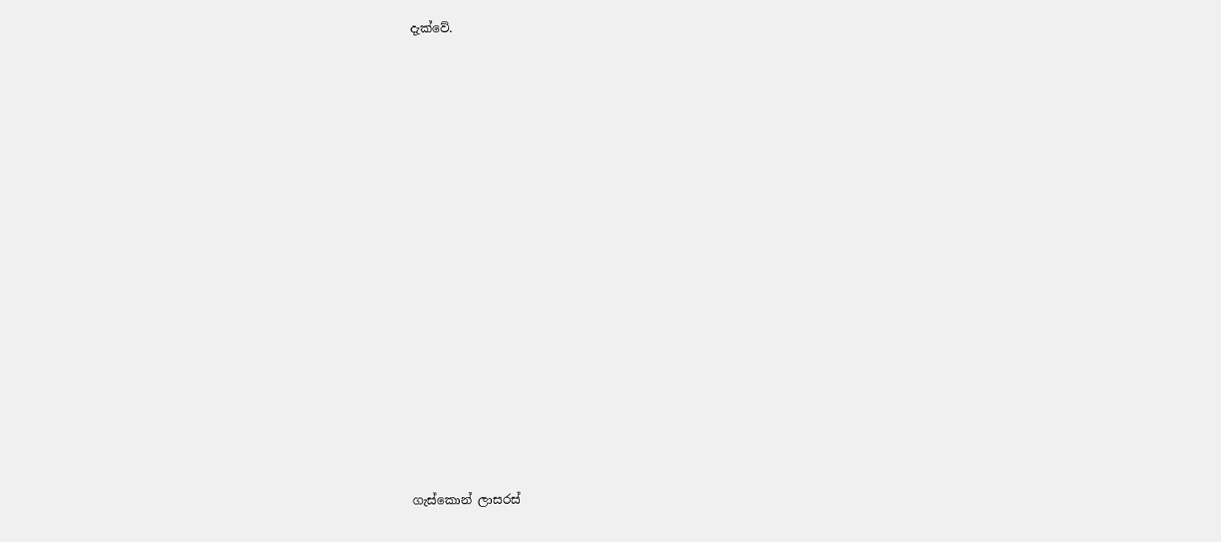දැක්වේ.
















ගැස්කොන් ලාසරස්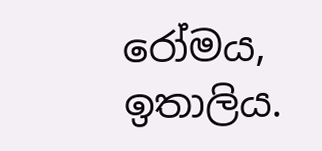රෝමය, ඉතාලිය.